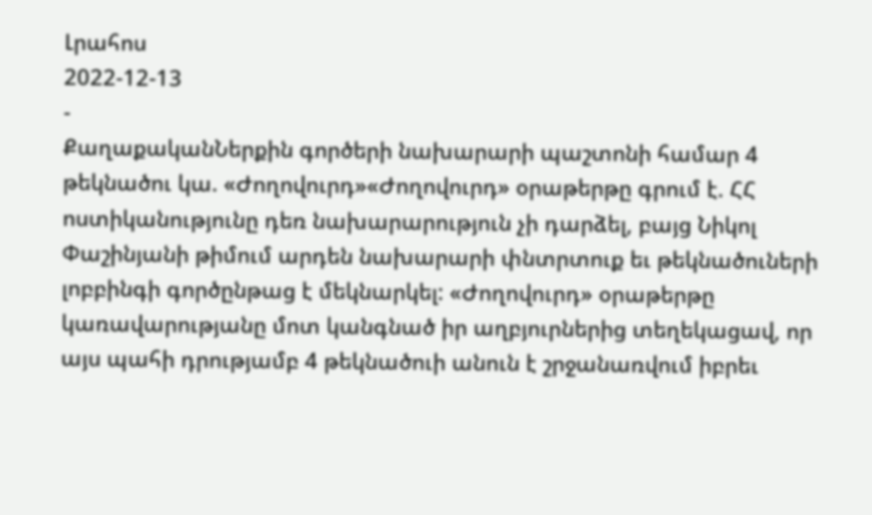Լրահոս
2022-12-13
-
ՔաղաքականՆերքին գործերի նախարարի պաշտոնի համար 4 թեկնածու կա. «Ժողովուրդ»«Ժողովուրդ» օրաթերթը գրում է. ՀՀ ոստիկանությունը դեռ նախարարություն չի դարձել, բայց Նիկոլ Փաշինյանի թիմում արդեն նախարարի փնտրտուք եւ թեկնածուների լոբբինգի գործընթաց է մեկնարկել: «Ժողովուրդ» օրաթերթը կառավարությանը մոտ կանգնած իր աղբյուրներից տեղեկացավ, որ այս պահի դրությամբ 4 թեկնածուի անուն է շրջանառվում իբրեւ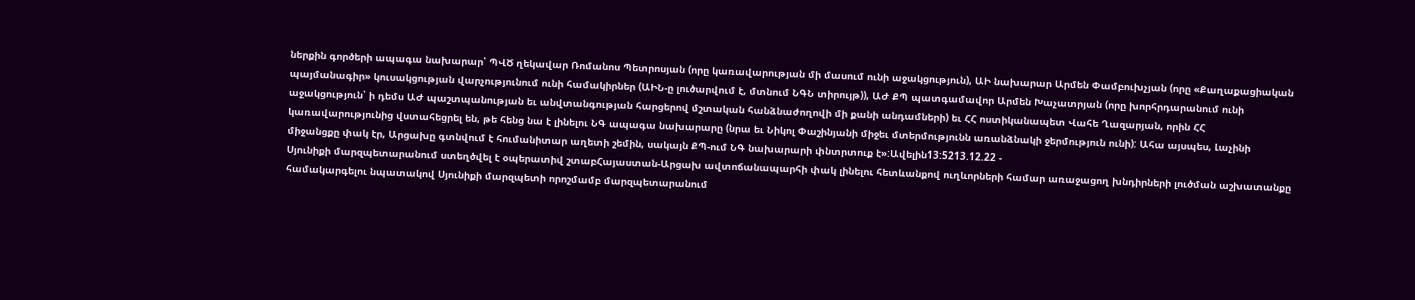ներքին գործերի ապագա նախարար՝ ՊՎԾ ղեկավար Ռոմանոս Պետրոսյան (որը կառավարության մի մասում ունի աջակցություն), ԱԻ նախարար Արմեն Փամբուխչյան (որը «Քաղաքացիական պայմանագիր» կուսակցության վարչությունում ունի համակիրներ (ԱԻՆ-ը լուծարվում է, մտնում ՆԳՆ տիրույթ)), ԱԺ ՔՊ պատգամավոր Արմեն Խաչատրյան (որը խորհրդարանում ունի աջակցություն՝ ի դեմս ԱԺ պաշտպանության եւ անվտանգության հարցերով մշտական հանձնաժողովի մի քանի անդամների) եւ ՀՀ ոստիկանապետ Վահե Ղազարյան, որին ՀՀ կառավարությունից վստահեցրել են, թե հենց նա է լինելու ՆԳ ապագա նախարարը (նրա եւ Նիկոլ Փաշինյանի միջեւ մտերմությունն առանձնակի ջերմություն ունի): Ահա այսպես, Լաչինի միջանցքը փակ էր, Արցախը գտնվում է հումանիտար աղետի շեմին, սակայն ՔՊ-ում ՆԳ նախարարի փնտրտուք է»:Ավելին13:5213.12.22 -
Սյունիքի մարզպետարանում ստեղծվել է օպերատիվ շտաբՀայաստան-Արցախ ավտոճանապարհի փակ լինելու հետևանքով ուղևորների համար առաջացող խնդիրների լուծման աշխատանքը համակարգելու նպատակով Սյունիքի մարզպետի որոշմամբ մարզպետարանում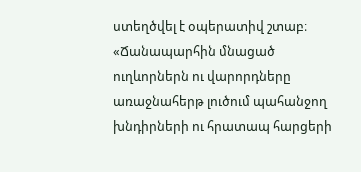ստեղծվել է օպերատիվ շտաբ։ «Ճանապարհին մնացած ուղևորներն ու վարորդները առաջնահերթ լուծում պահանջող խնդիրների ու հրատապ հարցերի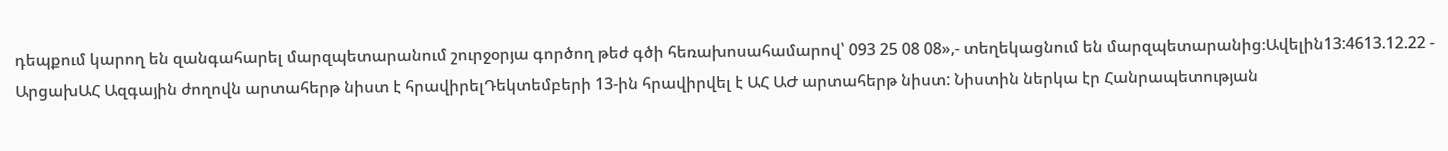դեպքում կարող են զանգահարել մարզպետարանում շուրջօրյա գործող թեժ գծի հեռախոսահամարով՝ 093 25 08 08»,- տեղեկացնում են մարզպետարանից։Ավելին13:4613.12.22 -
ԱրցախԱՀ Ազգային ժողովն արտահերթ նիստ է հրավիրելԴեկտեմբերի 13-ին հրավիրվել է ԱՀ ԱԺ արտահերթ նիստ: Նիստին ներկա էր Հանրապետության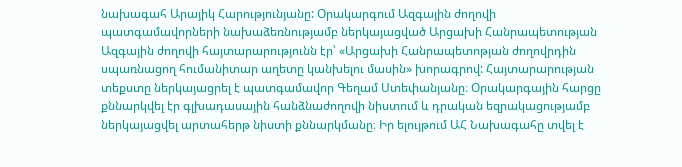նախագահ Արայիկ Հարությունյանը: Օրակարգում Ազգային ժողովի պատգամավորների նախաձեռնությամբ ներկայացված Արցախի Հանրապետության Ազգային ժողովի հայտարարությունն էր՝ «Արցախի Հանրապետոթյան ժողովրդին սպառնացող հումանիտար աղետը կանխելու մասին» խորագրով: Հայտարարության տեքստը ներկայացրել է պատգամավոր Գեղամ Ստեփանյանը։ Օրակարգային հարցը քննարկվել էր գլխադասային հանձնաժողովի նիստում և դրական եզրակացությամբ ներկայացվել արտահերթ նիստի քննարկմանը։ Իր ելույթում ԱՀ Նախագահը տվել է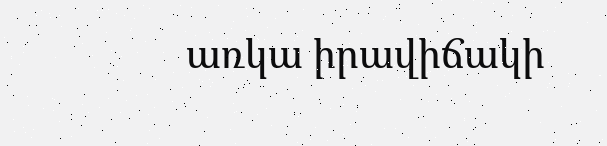առկա իրավիճակի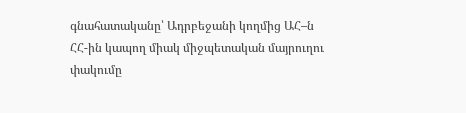գնահատականը՝ Ադրբեջանի կողմից ԱՀ–ն ՀՀ-ին կապող միակ միջպետական մայրուղու փակումը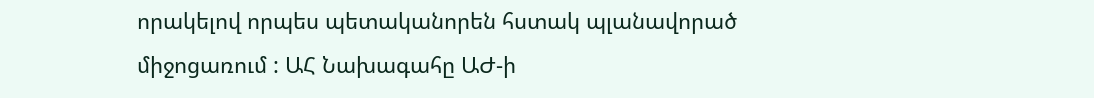որակելով որպես պետականորեն հստակ պլանավորած միջոցառում : ԱՀ Նախագահը ԱԺ-ի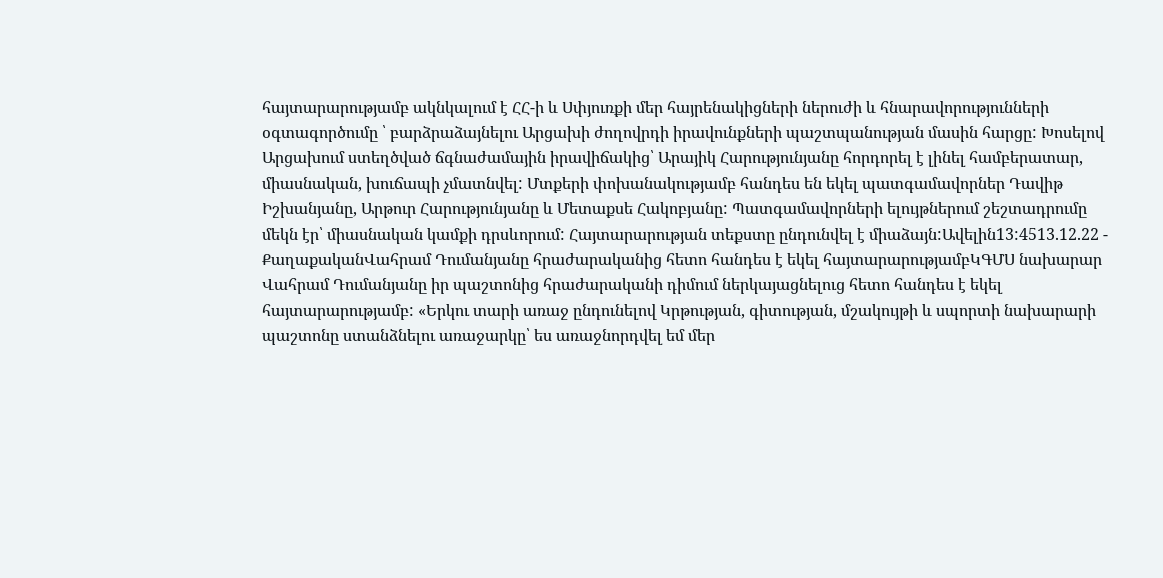հայտարարությամբ ակնկալում է ՀՀ-ի և Սփյուռքի մեր հայրենակիցների ներուժի և հնարավորությունների օգտագործումը ՝ բարձրաձայնելու Արցախի ժողովրդի իրավունքների պաշտպանության մասին հարցը: Խոսելով Արցախում ստեղծված ճգնաժամային իրավիճակից՝ Արայիկ Հարությունյանը հորդորել է լինել համբերատար, միասնական, խուճապի չմատնվել: Մտքերի փոխանակությամբ հանդես են եկել պատգամավորներ Դավիթ Իշխանյանը, Արթուր Հարությունյանը և Մետաքսե Հակոբյանը: Պատգամավորների ելույթներում շեշտադրումը մեկն էր՝ միասնական կամքի դրսևորում: Հայտարարության տեքստը ընդունվել է միաձայն:Ավելին13:4513.12.22 -
ՔաղաքականՎահրամ Դումանյանը հրաժարականից հետո հանդես է եկել հայտարարությամբԿԳՄՍ նախարար Վահրամ Դումանյանը իր պաշտոնից հրաժարականի դիմում ներկայացնելուց հետո հանդես է եկել հայտարարությամբ: «Երկու տարի առաջ ընդունելով Կրթության, գիտության, մշակույթի և սպորտի նախարարի պաշտոնը ստանձնելու առաջարկը՝ ես առաջնորդվել եմ մեր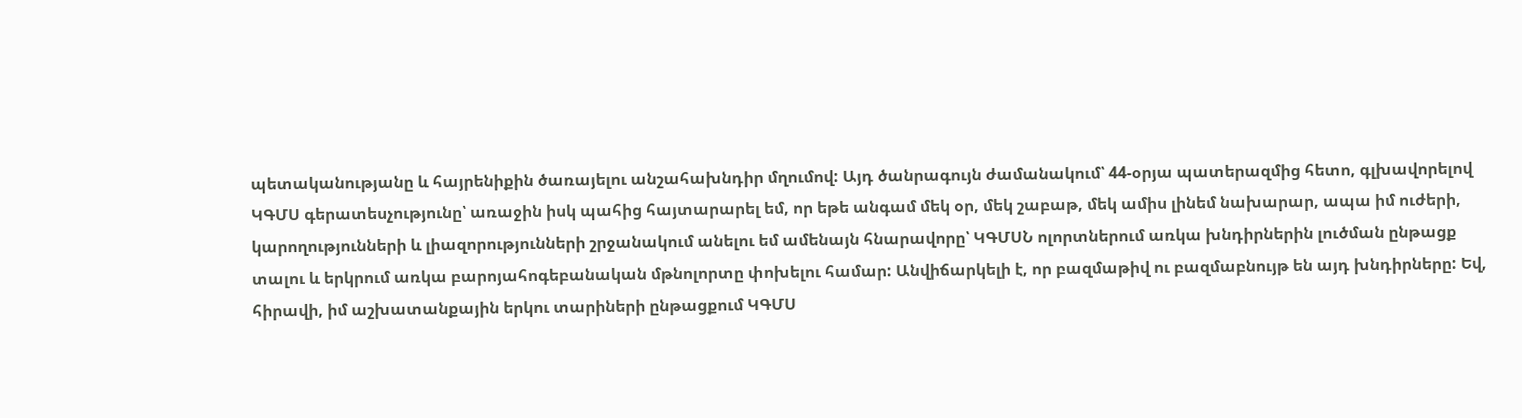պետականությանը և հայրենիքին ծառայելու անշահախնդիր մղումով: Այդ ծանրագույն ժամանակում՝ 44-օրյա պատերազմից հետո, գլխավորելով ԿԳՄՍ գերատեսչությունը՝ առաջին իսկ պահից հայտարարել եմ, որ եթե անգամ մեկ օր, մեկ շաբաթ, մեկ ամիս լինեմ նախարար, ապա իմ ուժերի, կարողությունների և լիազորությունների շրջանակում անելու եմ ամենայն հնարավորը՝ ԿԳՄՍՆ ոլորտներում առկա խնդիրներին լուծման ընթացք տալու և երկրում առկա բարոյահոգեբանական մթնոլորտը փոխելու համար: Անվիճարկելի է, որ բազմաթիվ ու բազմաբնույթ են այդ խնդիրները: Եվ, հիրավի, իմ աշխատանքային երկու տարիների ընթացքում ԿԳՄՍ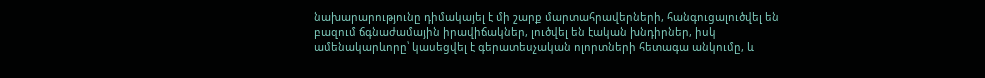նախարարությունը դիմակայել է մի շարք մարտահրավերների, հանգուցալուծվել են բազում ճգնաժամային իրավիճակներ, լուծվել են էական խնդիրներ, իսկ ամենակարևորը՝ կասեցվել է գերատեսչական ոլորտների հետագա անկումը, և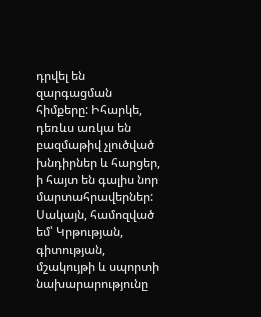դրվել են զարգացման հիմքերը: Իհարկե, դեռևս առկա են բազմաթիվ չլուծված խնդիրներ և հարցեր, ի հայտ են գալիս նոր մարտահրավերներ: Սակայն, համոզված եմ՝ Կրթության, գիտության, մշակույթի և սպորտի նախարարությունը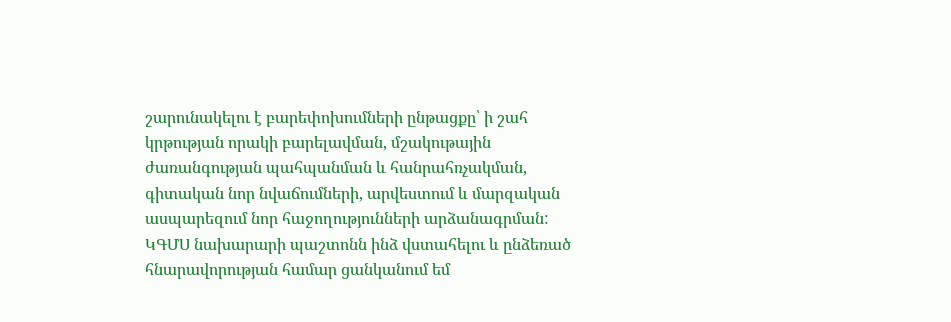շարունակելու է բարեփոխումների ընթացքը՝ ի շահ կրթության որակի բարելավման, մշակութային ժառանգության պահպանման և հանրահռչակման, գիտական նոր նվաճումների, արվեստում և մարզական ասպարեզում նոր հաջողությունների արձանագրման: ԿԳՄՍ նախարարի պաշտոնն ինձ վստահելու և ընձեռած հնարավորության համար ցանկանում եմ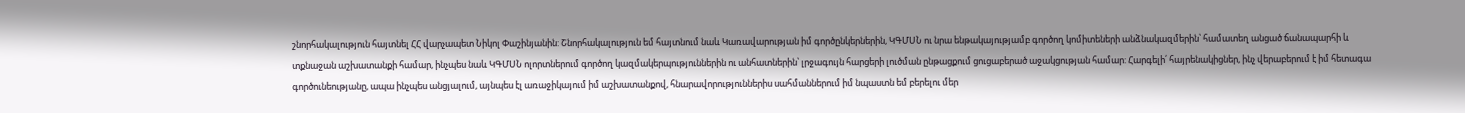շնորհակալություն հայտնել ՀՀ վարչապետ Նիկոլ Փաշինյանին: Շնորհակալություն եմ հայտնում նաև Կառավարության իմ գործընկերներին, ԿԳՄՍՆ ու նրա ենթակայությամբ գործող կոմիտեների անձնակազմերին՝ համատեղ անցած ճանապարհի և տքնաջան աշխատանքի համար, ինչպես նաև ԿԳՄՍՆ ոլորտներում գործող կազմակերպություններին ու անհատներին՝ լրջագույն հարցերի լուծման ընթացքում ցուցաբերած աջակցության համար: Հարգելի՛ հայրենակիցներ, ինչ վերաբերում է իմ հետագա գործունեությանը, ապա ինչպես անցյալում, այնպես էլ առաջիկայում իմ աշխատանքով, հնարավորություններիս սահմաններում իմ նպաստն եմ բերելու մեր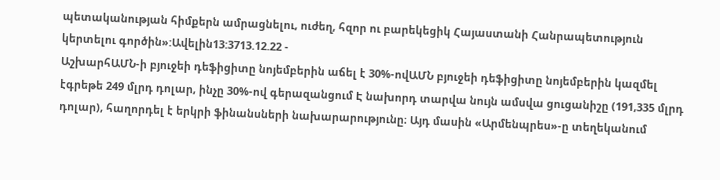պետականության հիմքերն ամրացնելու, ուժեղ, հզոր ու բարեկեցիկ Հայաստանի Հանրապետություն կերտելու գործին»:Ավելին13:3713.12.22 -
ԱշխարհԱՄՆ-ի բյուջեի դեֆիցիտը նոյեմբերին աճել է 30%-ովԱՄՆ բյուջեի դեֆիցիտը նոյեմբերին կազմել էգրեթե 249 մլրդ դոլար, ինչը 30%-ով գերազանցում Է նախորդ տարվա նույն ամսվա ցուցանիշը (191,335 մլրդ դոլար), հաղորդել է երկրի ֆինանսների նախարարությունը։ Այդ մասին «Արմենպրես»-ը տեղեկանում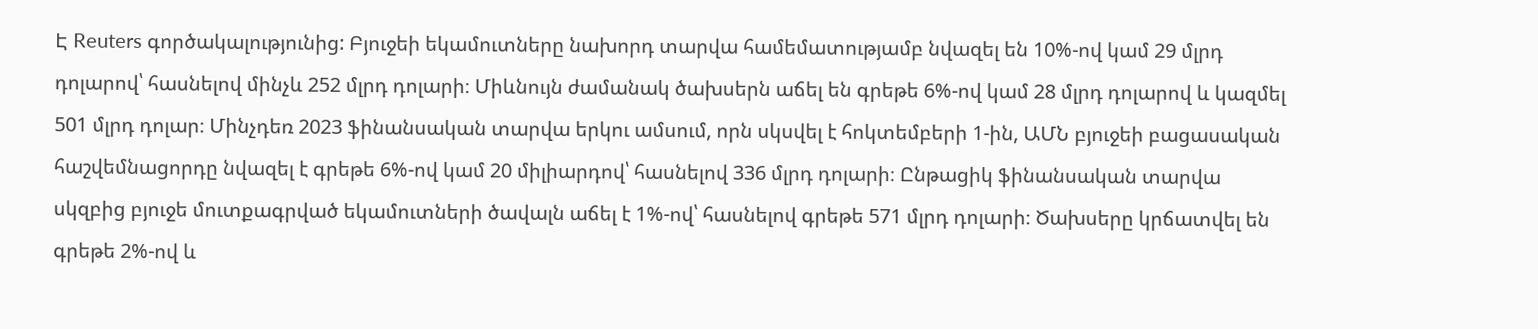Է Reuters գործակալությունից: Բյուջեի եկամուտները նախորդ տարվա համեմատությամբ նվազել են 10%-ով կամ 29 մլրդ դոլարով՝ հասնելով մինչև 252 մլրդ դոլարի։ Միևնույն ժամանակ ծախսերն աճել են գրեթե 6%-ով կամ 28 մլրդ դոլարով և կազմել 501 մլրդ դոլար։ Մինչդեռ 2023 ֆինանսական տարվա երկու ամսում, որն սկսվել է հոկտեմբերի 1-ին, ԱՄՆ բյուջեի բացասական հաշվեմնացորդը նվազել է գրեթե 6%-ով կամ 20 միլիարդով՝ հասնելով 336 մլրդ դոլարի։ Ընթացիկ ֆինանսական տարվա սկզբից բյուջե մուտքագրված եկամուտների ծավալն աճել է 1%-ով՝ հասնելով գրեթե 571 մլրդ դոլարի։ Ծախսերը կրճատվել են գրեթե 2%-ով և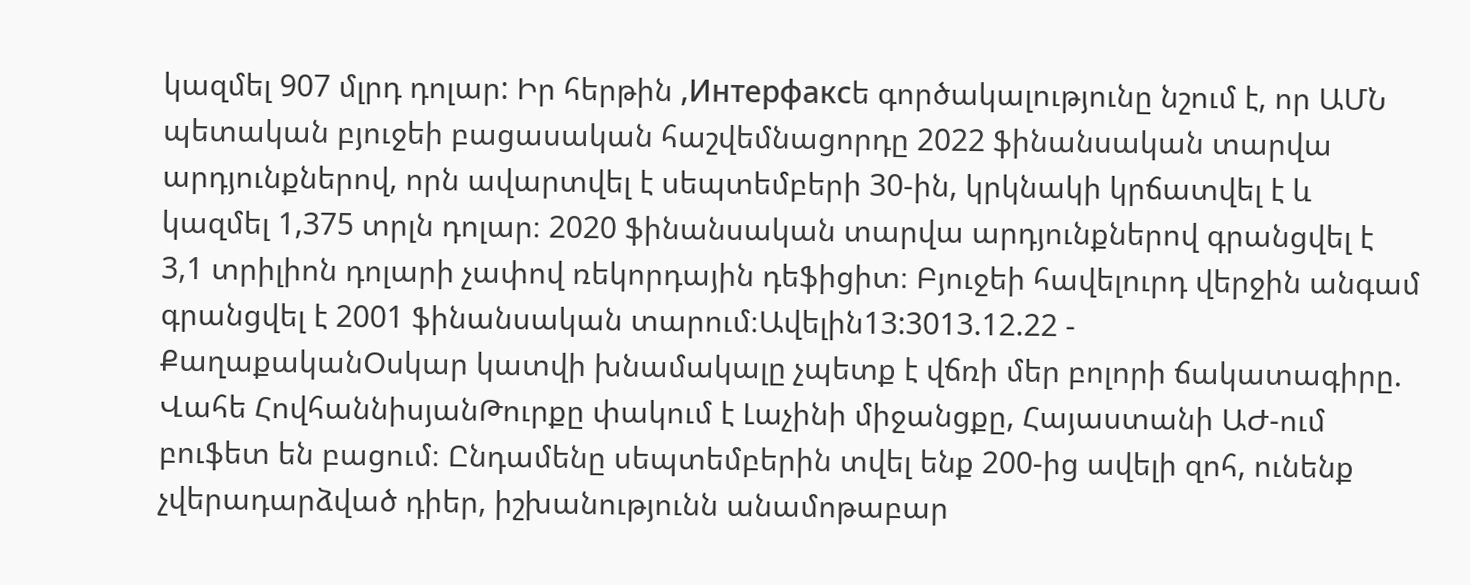կազմել 907 մլրդ դոլար: Իր հերթին ,Интерфаксե գործակալությունը նշում է, որ ԱՄՆ պետական բյուջեի բացասական հաշվեմնացորդը 2022 ֆինանսական տարվա արդյունքներով, որն ավարտվել է սեպտեմբերի 30-ին, կրկնակի կրճատվել է և կազմել 1,375 տրլն դոլար։ 2020 ֆինանսական տարվա արդյունքներով գրանցվել է 3,1 տրիլիոն դոլարի չափով ռեկորդային դեֆիցիտ։ Բյուջեի հավելուրդ վերջին անգամ գրանցվել է 2001 ֆինանսական տարում։Ավելին13:3013.12.22 -
ՔաղաքականՕսկար կատվի խնամակալը չպետք է վճռի մեր բոլորի ճակատագիրը. Վահե ՀովհաննիսյանԹուրքը փակում է Լաչինի միջանցքը, Հայաստանի ԱԺ-ում բուֆետ են բացում։ Ընդամենը սեպտեմբերին տվել ենք 200-ից ավելի զոհ, ունենք չվերադարձված դիեր, իշխանությունն անամոթաբար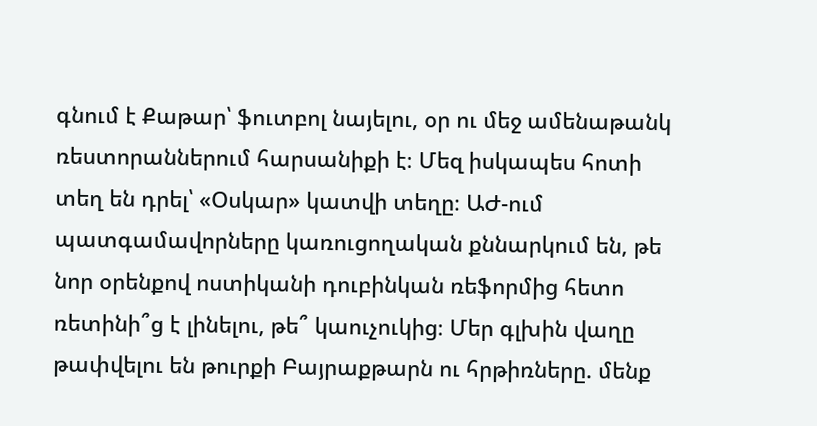գնում է Քաթար՝ ֆուտբոլ նայելու, օր ու մեջ ամենաթանկ ռեստորաններում հարսանիքի է։ Մեզ իսկապես հոտի տեղ են դրել՝ «Օսկար» կատվի տեղը։ ԱԺ-ում պատգամավորները կառուցողական քննարկում են, թե նոր օրենքով ոստիկանի դուբինկան ռեֆորմից հետո ռետինի՞ց է լինելու, թե՞ կաուչուկից։ Մեր գլխին վաղը թափվելու են թուրքի Բայրաքթարն ու հրթիռները. մենք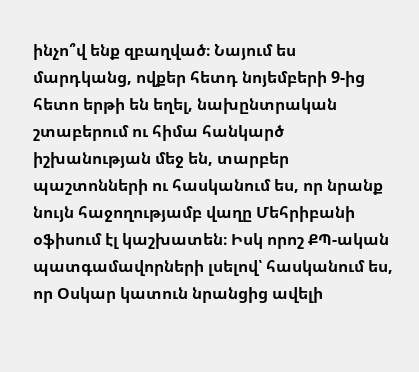ինչո՞վ ենք զբաղված։ Նայում ես մարդկանց, ովքեր հետդ նոյեմբերի 9-ից հետո երթի են եղել, նախընտրական շտաբերում ու հիմա հանկարծ իշխանության մեջ են, տարբեր պաշտոնների ու հասկանում ես, որ նրանք նույն հաջողությամբ վաղը Մեհրիբանի օֆիսում էլ կաշխատեն։ Իսկ որոշ ՔՊ-ական պատգամավորների լսելով՝ հասկանում ես, որ Օսկար կատուն նրանցից ավելի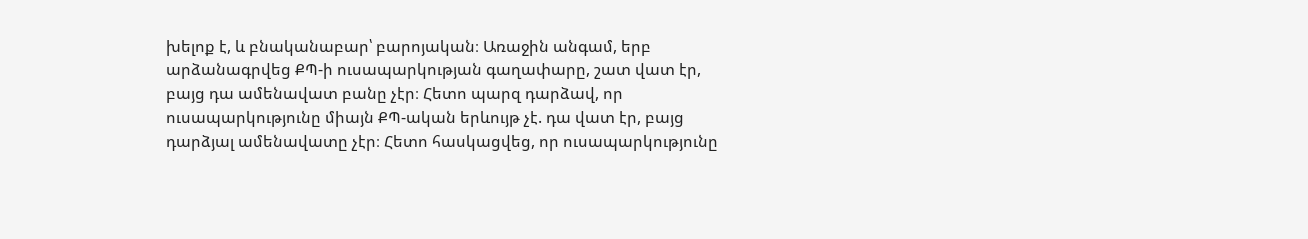խելոք է, և բնականաբար՝ բարոյական։ Առաջին անգամ, երբ արձանագրվեց ՔՊ-ի ուսապարկության գաղափարը, շատ վատ էր, բայց դա ամենավատ բանը չէր։ Հետո պարզ դարձավ, որ ուսապարկությունը միայն ՔՊ-ական երևույթ չէ. դա վատ էր, բայց դարձյալ ամենավատը չէր։ Հետո հասկացվեց, որ ուսապարկությունը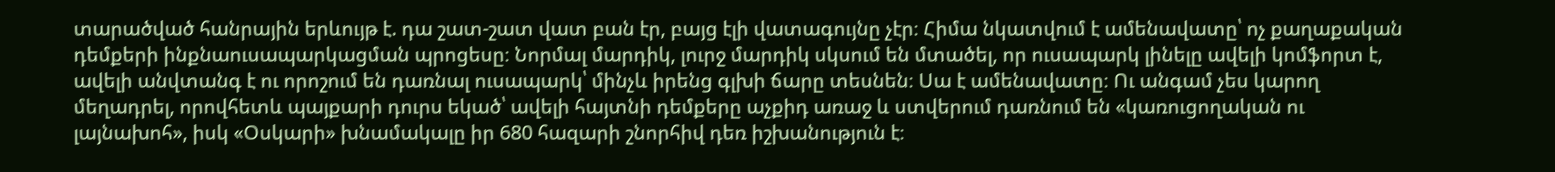տարածված հանրային երևույթ է. դա շատ-շատ վատ բան էր, բայց էլի վատագույնը չէր։ Հիմա նկատվում է ամենավատը՝ ոչ քաղաքական դեմքերի ինքնաուսապարկացման պրոցեսը։ Նորմալ մարդիկ, լուրջ մարդիկ սկսում են մտածել, որ ուսապարկ լինելը ավելի կոմֆորտ է, ավելի անվտանգ է ու որոշում են դառնալ ուսապարկ՝ մինչև իրենց գլխի ճարը տեսնեն։ Սա է ամենավատը։ Ու անգամ չես կարող մեղադրել, որովհետև պայքարի դուրս եկած՝ ավելի հայտնի դեմքերը աչքիդ առաջ և ստվերում դառնում են «կառուցողական ու լայնախոհ», իսկ «Օսկարի» խնամակալը իր 680 հազարի շնորհիվ դեռ իշխանություն է։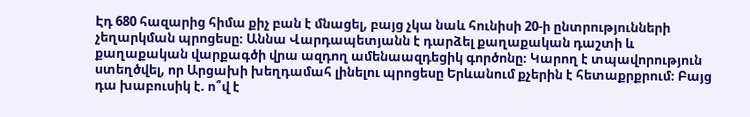Էդ 680 հազարից հիմա քիչ բան է մնացել, բայց չկա նաև հունիսի 20-ի ընտրությունների չեղարկման պրոցեսը։ Աննա Վարդապետյանն է դարձել քաղաքական դաշտի և քաղաքական վարքագծի վրա ազդող ամենաազդեցիկ գործոնը։ Կարող է տպավորություն ստեղծվել, որ Արցախի խեղդամահ լինելու պրոցեսը Երևանում քչերին է հետաքրքրում։ Բայց դա խաբուսիկ է. ո՞վ է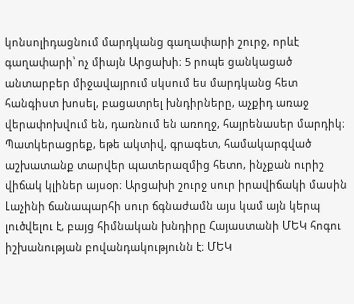կոնսոլիդացնում մարդկանց գաղափարի շուրջ, որևէ գաղափարի՝ ոչ միայն Արցախի։ 5 րոպե ցանկացած անտարբեր միջավայրում սկսում ես մարդկանց հետ հանգիստ խոսել, բացատրել խնդիրները, աչքիդ առաջ վերափոխվում են, դառնում են առողջ, հայրենասեր մարդիկ։ Պատկերացրեք, եթե ակտիվ, գրագետ, համակարգված աշխատանք տարվեր պատերազմից հետո, ինչքան ուրիշ վիճակ կլիներ այսօր։ Արցախի շուրջ սուր իրավիճակի մասին Լաչինի ճանապարհի սուր ճգնաժամն այս կամ այն կերպ լուծվելու է, բայց հիմնական խնդիրը Հայաստանի ՄԵԿ հոգու իշխանության բովանդակությունն է։ ՄԵԿ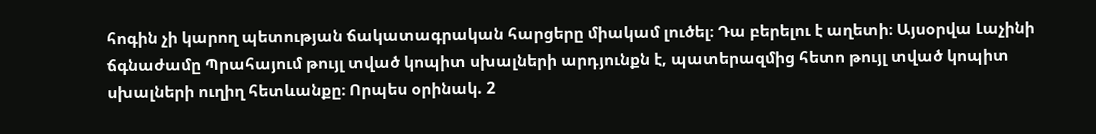հոգին չի կարող պետության ճակատագրական հարցերը միակամ լուծել։ Դա բերելու է աղետի։ Այսօրվա Լաչինի ճգնաժամը Պրահայում թույլ տված կոպիտ սխալների արդյունքն է, պատերազմից հետո թույլ տված կոպիտ սխալների ուղիղ հետևանքը։ Որպես օրինակ. 2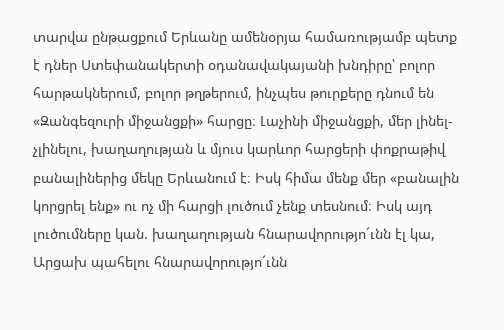տարվա ընթացքում Երևանը ամենօրյա համառությամբ պետք է դներ Ստեփանակերտի օդանավակայանի խնդիրը՝ բոլոր հարթակներում, բոլոր թղթերում, ինչպես թուրքերը դնում են «Զանգեզուրի միջանցքի» հարցը։ Լաչինի միջանցքի, մեր լինել-չլինելու, խաղաղության և մյուս կարևոր հարցերի փոքրաթիվ բանալիներից մեկը Երևանում է։ Իսկ հիմա մենք մեր «բանալին կորցրել ենք» ու ոչ մի հարցի լուծում չենք տեսնում։ Իսկ այդ լուծումները կան. խաղաղության հնարավորությո´ւնն էլ կա, Արցախ պահելու հնարավորությո´ւնն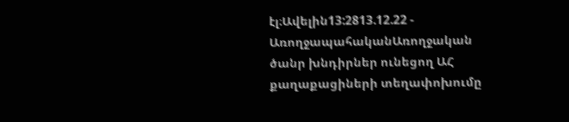էլ։Ավելին13:2813.12.22 -
ԱռողջապահականԱռողջական ծանր խնդիրներ ունեցող ԱՀ քաղաքացիների տեղափոխումը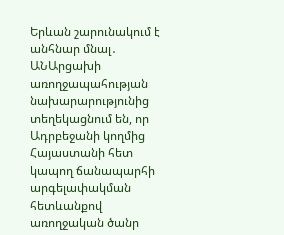Երևան շարունակում է անհնար մնալ․ ԱՆԱրցախի առողջապահության նախարարությունից տեղեկացնում են, որ Ադրբեջանի կողմից Հայաստանի հետ կապող ճանապարհի արգելափակման հետևանքով առողջական ծանր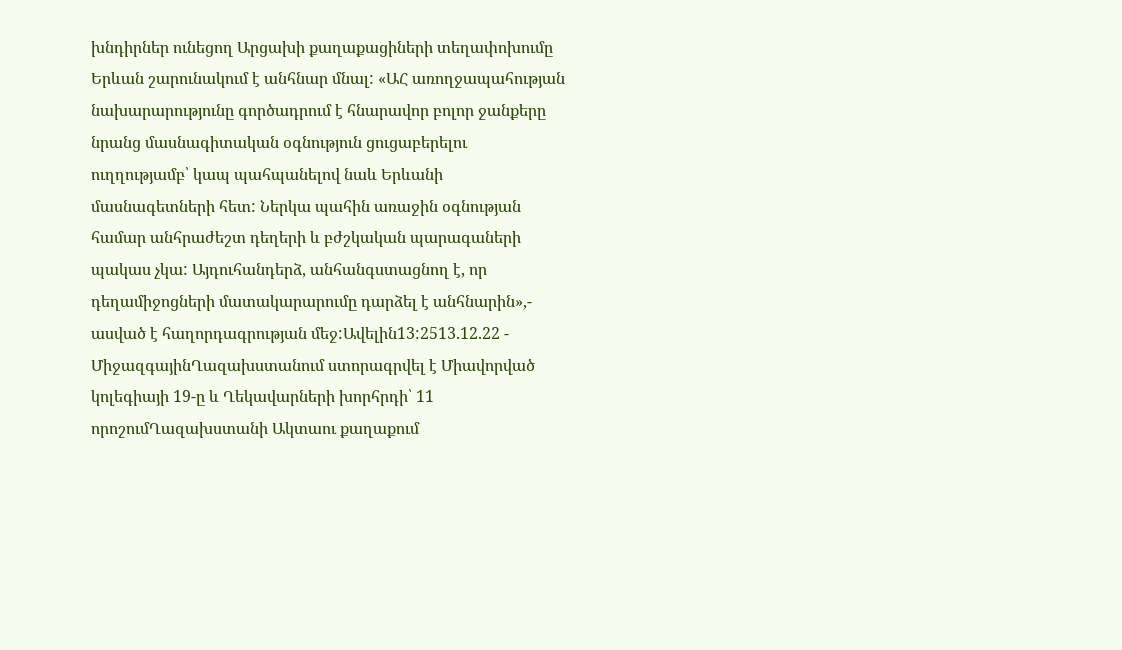խնդիրներ ունեցող Արցախի քաղաքացիների տեղափոխումը Երևան շարունակում է անհնար մնալ: «ԱՀ առողջապահության նախարարությունը գործադրում է հնարավոր բոլոր ջանքերը նրանց մասնագիտական օգնություն ցուցաբերելու ուղղությամբ՝ կապ պահպանելով նաև Երևանի մասնագետների հետ: Ներկա պահին առաջին օգնության համար անհրաժեշտ դեղերի և բժշկական պարագաների պակաս չկա: Այդուհանդերձ, անհանգստացնող է, որ դեղամիջոցների մատակարարումը դարձել է անհնարին»,- ասված է հաղորդագրության մեջ:Ավելին13:2513.12.22 -
ՄիջազգայինՂազախստանում ստորագրվել է Միավորված կոլեգիայի 19-ը և Ղեկավարների խորհրդի՝ 11 որոշումՂազախստանի Ակտաու քաղաքում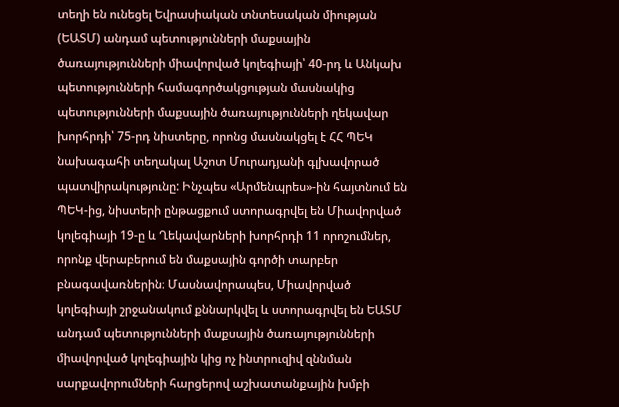տեղի են ունեցել Եվրասիական տնտեսական միության (ԵԱՏՄ) անդամ պետությունների մաքսային ծառայությունների միավորված կոլեգիայի՝ 40-րդ և Անկախ պետությունների համագործակցության մասնակից պետությունների մաքսային ծառայությունների ղեկավար խորհրդի՝ 75-րդ նիստերը, որոնց մասնակցել է ՀՀ ՊԵԿ նախագահի տեղակալ Աշոտ Մուրադյանի գլխավորած պատվիրակությունը: Ինչպես «Արմենպրես»-ին հայտնում են ՊԵԿ-ից, նիստերի ընթացքում ստորագրվել են Միավորված կոլեգիայի 19-ը և Ղեկավարների խորհրդի 11 որոշումներ, որոնք վերաբերում են մաքսային գործի տարբեր բնագավառներին։ Մասնավորապես, Միավորված կոլեգիայի շրջանակում քննարկվել և ստորագրվել են ԵԱՏՄ անդամ պետությունների մաքսային ծառայությունների միավորված կոլեգիային կից ոչ ինտրուզիվ զննման սարքավորումների հարցերով աշխատանքային խմբի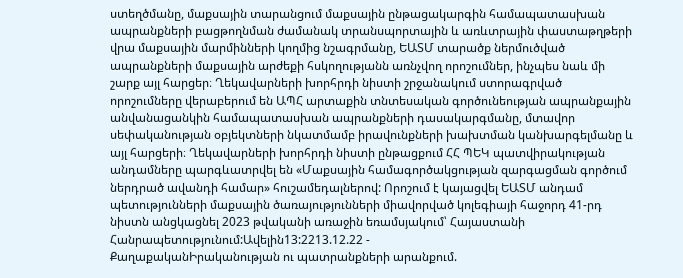ստեղծմանը, մաքսային տարանցում մաքսային ընթացակարգին համապատասխան ապրանքների բացթողնման ժամանակ տրանսպորտային և առևտրային փաստաթղթերի վրա մաքսային մարմինների կողմից նշագրմանը, ԵԱՏՄ տարածք ներմուծված ապրանքների մաքսային արժեքի հսկողությանն առնչվող որոշումներ, ինչպես նաև մի շարք այլ հարցեր։ Ղեկավարների խորհրդի նիստի շրջանակում ստորագրված որոշումները վերաբերում են ԱՊՀ արտաքին տնտեսական գործունեության ապրանքային անվանացանկին համապատասխան ապրանքների դասակարգմանը, մտավոր սեփականության օբյեկտների նկատմամբ իրավունքների խախտման կանխարգելմանը և այլ հարցերի։ Ղեկավարների խորհրդի նիստի ընթացքում ՀՀ ՊԵԿ պատվիրակության անդամները պարգևատրվել են «Մաքսային համագործակցության զարգացման գործում ներդրած ավանդի համար» հուշամեդալներով: Որոշում է կայացվել ԵԱՏՄ անդամ պետությունների մաքսային ծառայությունների միավորված կոլեգիայի հաջորդ 41-րդ նիստն անցկացնել 2023 թվականի առաջին եռամսյակում՝ Հայաստանի Հանրապետությունում:Ավելին13:2213.12.22 -
ՔաղաքականԻրականության ու պատրանքների արանքում.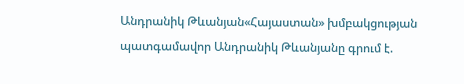Անդրանիկ Թևանյան«Հայաստան» խմբակցության պատգամավոր Անդրանիկ Թևանյանը գրում է.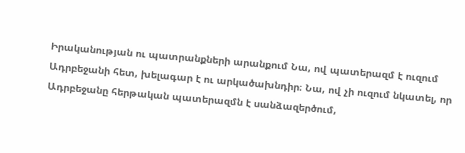Իրականության ու պատրանքների արանքում Նա, ով պատերազմ է ուզում Ադրբեջանի հետ, խելագար է ու արկածախնդիր։ Նա, ով չի ուզում նկատել, որ Ադրբեջանը հերթական պատերազմն է սանձազերծում,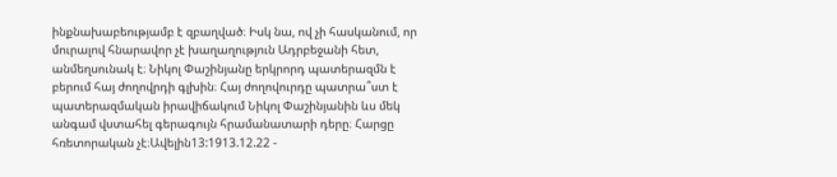ինքնախաբեությամբ է զբաղված։ Իսկ նա, ով չի հասկանում, որ մուրալով հնարավոր չէ խաղաղություն Ադրբեջանի հետ, անմեղսունակ է։ Նիկոլ Փաշինյանը երկրորդ պատերազմն է բերում հայ ժողովրդի գլխին։ Հայ ժողովուրդը պատրա՞ստ է պատերազմական իրավիճակում Նիկոլ Փաշինյանին ևս մեկ անգամ վստահել գերագույն հրամանատարի դերը։ Հարցը հռետորական չէ։Ավելին13:1913.12.22 -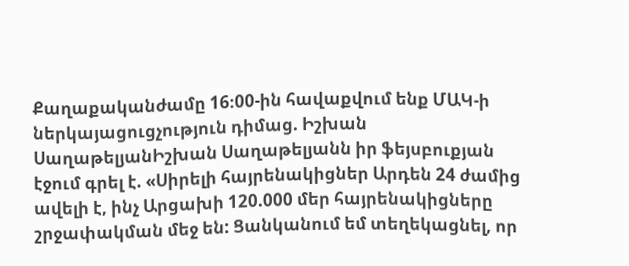Քաղաքականժամը 16։00-ին հավաքվում ենք ՄԱԿ-ի ներկայացուցչություն դիմաց. Իշխան ՍաղաթելյանԻշխան Սաղաթելյանն իր ֆեյսբուքյան էջում գրել է. «Սիրելի հայրենակիցներ Արդեն 24 ժամից ավելի է, ինչ Արցախի 120.000 մեր հայրենակիցները շրջափակման մեջ են: Ցանկանում եմ տեղեկացնել, որ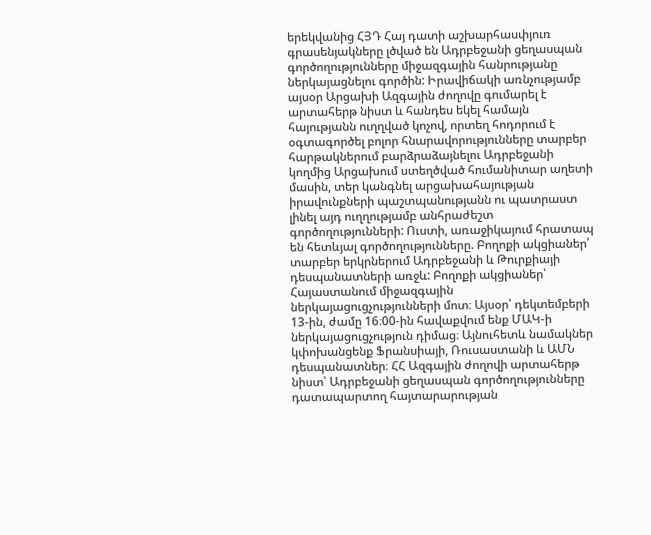երեկվանից ՀՅԴ Հայ դատի աշխարհասփյուռ գրասենյակները լծված են Ադրբեջանի ցեղասպան գործողությունները միջազգային հանրությանը ներկայացնելու գործին: Իրավիճակի առնչությամբ այսօր Արցախի Ազգային ժողովը գումարել է արտահերթ նիստ և հանդես եկել համայն հայությանն ուղղված կոչով, որտեղ հոդորում է օգտագործել բոլոր հնարավորությունները տարբեր հարթակներում բարձրաձայնելու Ադրբեջանի կողմից Արցախում ստեղծված հումանիտար աղետի մասին, տեր կանգնել արցախահայության իրավունքների պաշտպանությանն ու պատրաստ լինել այդ ուղղությամբ անհրաժեշտ գործողությունների: Ուստի, առաջիկայում հրատապ են հետևյալ գործողությունները. Բողոքի ակցիաներ՝ տարբեր երկրներում Ադրբեջանի և Թուրքիայի դեսպանատների առջև: Բողոքի ակցիաներ՝ Հայաստանում միջազգային ներկայացուցչությունների մոտ։ Այսօր՝ դեկտեմբերի 13-ին, ժամը 16։00-ին հավաքվում ենք ՄԱԿ-ի ներկայացուցչություն դիմաց։ Այնուհետև նամակներ կփոխանցենք Ֆրանսիայի, Ռուսաստանի և ԱՄՆ դեսպանատներ։ ՀՀ Ազգային ժողովի արտահերթ նիստ՝ Ադրբեջանի ցեղասպան գործողությունները դատապարտող հայտարարության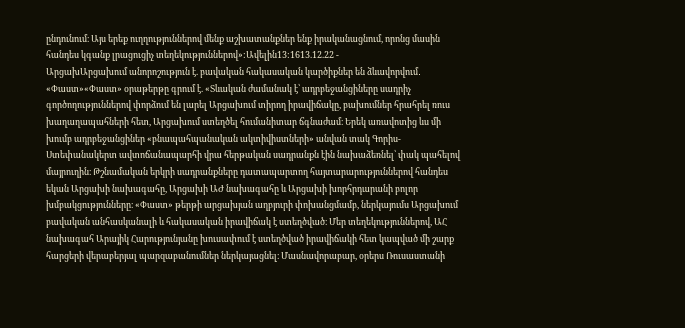ընդունում։ Այս երեք ուղղություններով մենք աշխատանքներ ենք իրականացնում, որոնց մասին հանդես կգանք լրացուցիչ տեղեկություններով»:Ավելին13:1613.12.22 -
ԱրցախԱրցախում անորոշություն է. բավական հակասական կարծիքներ են ձևավորվում․ «Փաստ»«Փաստ» օրաթերթը գրում է. «Տևական ժամանակ է՝ ադրբեջանցիները սադրիչ գործողություններով փորձում են լարել Արցախում տիրող իրավիճակը, բախումներ հրահրել ռուս խաղաղապահների հետ, Արցախում ստեղծել հումանիտար ճգնաժամ։ Երեկ առավոտից ևս մի խումբ ադրբեջանցիներ «բնապահպանական ակտիվիստների» անվան տակ Գորիս-Ստեփանակերտ ավտոճանապարհի վրա հերթական սադրանքն էին նախաձեռնել՝ փակ պահելով մայրուղին։ Թշնամական երկրի սադրանքները դատապարտող հայտարարություններով հանդես եկան Արցախի նախագահը, Արցախի ԱԺ նախագահը և Արցախի խորհրդարանի բոլոր խմբակցությունները։ «Փաստ» թերթի արցախյան աղբյուրի փոխանցմամբ, ներկայումս Արցախում բավական անհասկանալի և հակասական իրավիճակ է ստեղծված։ Մեր տեղեկություններով, ԱՀ նախագահ Արայիկ Հարությունյանը խուսափում է ստեղծված իրավիճակի հետ կապված մի շարք հարցերի վերաբերյալ պարզաբանումներ ներկայացնել։ Մասնավորաբար, օրերս Ռուսաստանի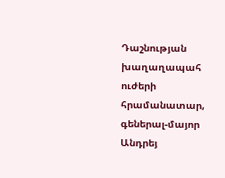Դաշնության խաղաղապահ ուժերի հրամանատար, գեներալ-մայոր Անդրեյ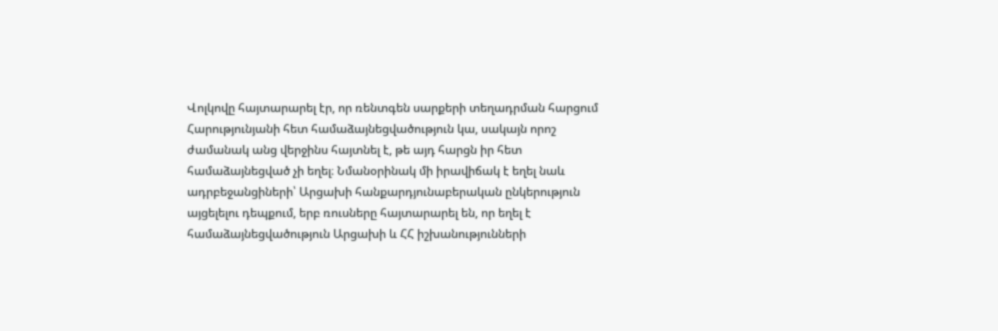Վոլկովը հայտարարել էր, որ ռենտգեն սարքերի տեղադրման հարցում Հարությունյանի հետ համաձայնեցվածություն կա, սակայն որոշ ժամանակ անց վերջինս հայտնել է, թե այդ հարցն իր հետ համաձայնեցված չի եղել։ Նմանօրինակ մի իրավիճակ է եղել նաև ադրբեջանցիների՝ Արցախի հանքարդյունաբերական ընկերություն այցելելու դեպքում, երբ ռուսները հայտարարել են, որ եղել է համաձայնեցվածություն Արցախի և ՀՀ իշխանությունների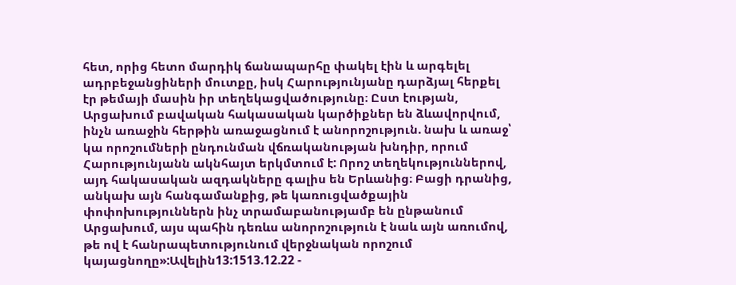հետ, որից հետո մարդիկ ճանապարհը փակել էին և արգելել ադրբեջանցիների մուտքը, իսկ Հարությունյանը դարձյալ հերքել էր թեմայի մասին իր տեղեկացվածությունը։ Ըստ էության, Արցախում բավական հակասական կարծիքներ են ձևավորվում, ինչն առաջին հերթին առաջացնում է անորոշություն. նախ և առաջ՝ կա որոշումների ընդունման վճռականության խնդիր, որում Հարությունյանն ակնհայտ երկմտում է: Որոշ տեղեկություններով, այդ հակասական ազդակները գալիս են Երևանից։ Բացի դրանից, անկախ այն հանգամանքից, թե կառուցվածքային փոփոխություններն ինչ տրամաբանությամբ են ընթանում Արցախում, այս պահին դեռևս անորոշություն է նաև այն առումով, թե ով է հանրապետությունում վերջնական որոշում կայացնողը»:Ավելին13:1513.12.22 -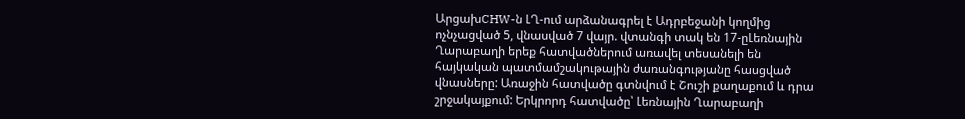ԱրցախCHW-ն ԼՂ-ում արձանագրել է Ադրբեջանի կողմից ոչնչացված 5, վնասված 7 վայր. վտանգի տակ են 17-ըԼեռնային Ղարաբաղի երեք հատվածներում առավել տեսանելի են հայկական պատմամշակութային ժառանգությանը հասցված վնասները: Առաջին հատվածը գտնվում է Շուշի քաղաքում և դրա շրջակայքում: Երկրորդ հատվածը՝ Լեռնային Ղարաբաղի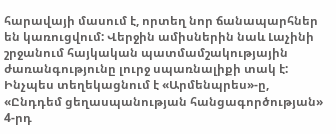հարավայի մասում է, որտեղ նոր ճանապարհներ են կառուցվում: Վերջին ամիսներին նաև Լաչինի շրջանում հայկական պատմամշակությային ժառանգությունը լուրջ սպառնալիքի տակ է: Ինչպես տեղեկացնում է «Արմենպրես»-ը, «Ընդդեմ ցեղասպանության հանցագործության» 4-րդ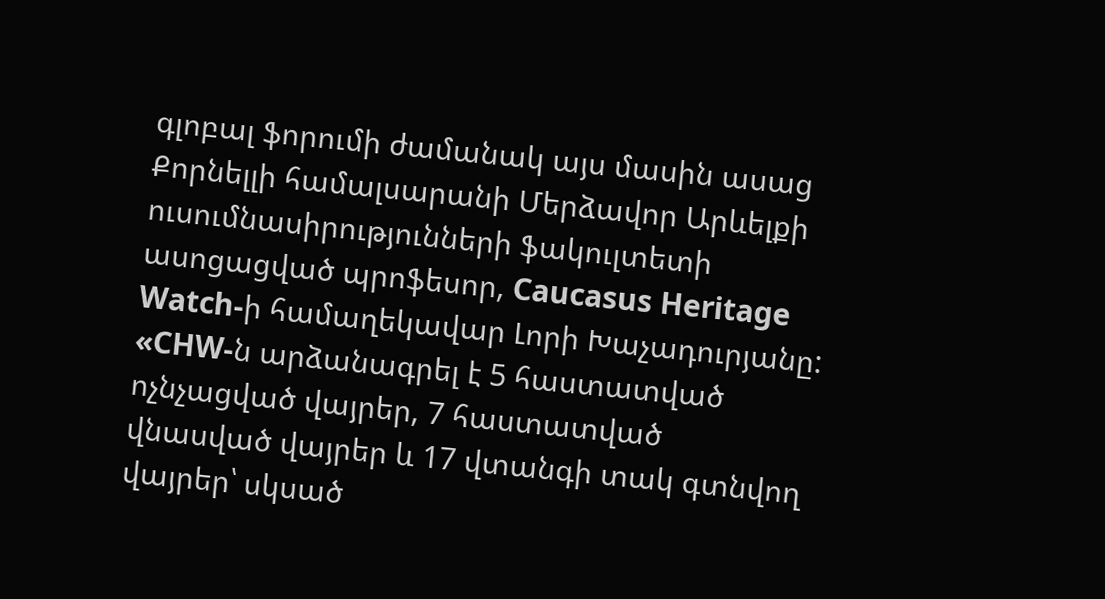գլոբալ ֆորումի ժամանակ այս մասին ասաց Քորնելլի համալսարանի Մերձավոր Արևելքի ուսումնասիրությունների ֆակուլտետի ասոցացված պրոֆեսոր, Caucasus Heritage Watch-ի համաղեկավար Լորի Խաչադուրյանը: «CHW-ն արձանագրել է 5 հաստատված ոչնչացված վայրեր, 7 հաստատված վնասված վայրեր և 17 վտանգի տակ գտնվող վայրեր՝ սկսած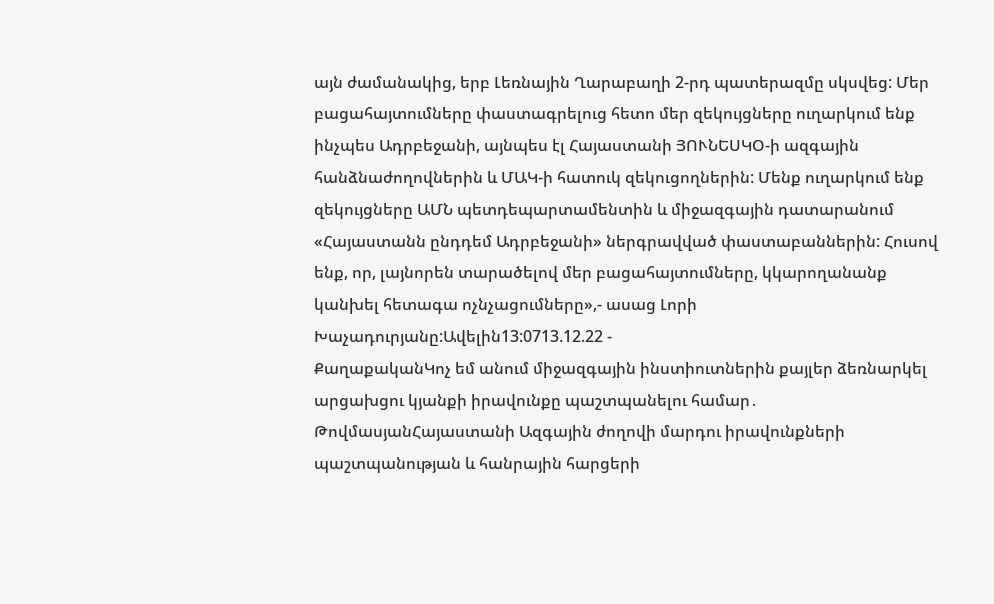այն ժամանակից, երբ Լեռնային Ղարաբաղի 2-րդ պատերազմը սկսվեց: Մեր բացահայտումները փաստագրելուց հետո մեր զեկույցները ուղարկում ենք ինչպես Ադրբեջանի, այնպես էլ Հայաստանի ՅՈՒՆԵՍԿՕ-ի ազգային հանձնաժողովներին և ՄԱԿ-ի հատուկ զեկուցողներին: Մենք ուղարկում ենք զեկույցները ԱՄՆ պետդեպարտամենտին և միջազգային դատարանում «Հայաստանն ընդդեմ Ադրբեջանի» ներգրավված փաստաբաններին: Հուսով ենք, որ, լայնորեն տարածելով մեր բացահայտումները, կկարողանանք կանխել հետագա ոչնչացումները»,- ասաց Լորի Խաչադուրյանը:Ավելին13:0713.12.22 -
ՔաղաքականԿոչ եմ անում միջազգային ինստիուտներին քայլեր ձեռնարկել արցախցու կյանքի իրավունքը պաշտպանելու համար․ ԹովմասյանՀայաստանի Ազգային ժողովի մարդու իրավունքների պաշտպանության և հանրային հարցերի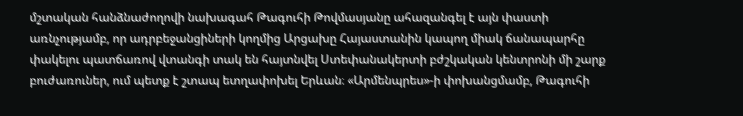մշտական հանձնաժողովի նախագահ Թագուհի Թովմասյանը ահազանգել է այն փաստի առնչությամբ, որ ադրբեջանցիների կողմից Արցախը Հայաստանին կապող միակ ճանապարհը փակելու պատճառով վտանգի տակ են հայտնվել Ստեփանակերտի բժշկական կենտրոնի մի շարք բուժառուներ, ում պետք է շտապ ետղափոխել Երևան։ «Արմենպրես»-ի փոխանցմամբ, Թագուհի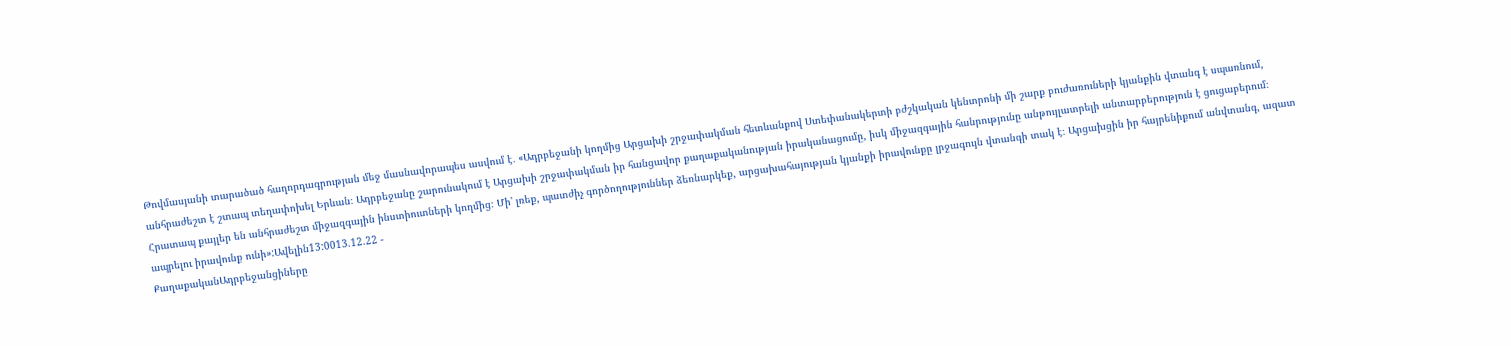Թովմասյանի տարածած հաղորդագրության մեջ մասնավորապես ասվում է․ «Ադրբեջանի կողմից Արցախի շրջափակման հետևանքով Ստեփանակերտի բժշկական կենտրոնի մի շարք բուժառուների կյանքին վտանգ է սպառնում, անհրաժեշտ է շտապ տեղափոխել Երևան։ Ադրբեջանը շարունակում է Արցախի շրջափակման իր հանցավոր քաղաքականության իրականացումը, իսկ միջազգային հանրությունը անթույլատրելի անտարբերություն է ցուցաբերում։ Հրատապ քայլեր են անհրաժեշտ միջազգային ինստիուտների կողմից։ Մի' լռեք, պատժիչ գործողություններ ձեռնարկեք, արցախահայության կյանքի իրավունքը լրջագույն վտանգի տակ է։ Արցախցին իր հայրենիքում անվտանգ, ազատ ապրելու իրավունք ունի»:Ավելին13:0013.12.22 -
ՔաղաքականԱդրբեջանցիները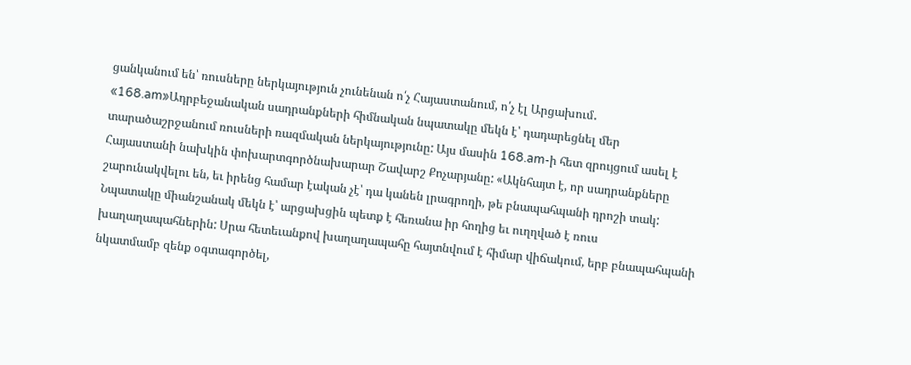ցանկանում են՝ ռուսները ներկայություն չունենան ո՛չ Հայաստանում, ո՛չ էլ Արցախում․ «168.am»Ադրբեջանական սադրանքների հիմնական նպատակը մեկն է՝ դադարեցնել մեր տարածաշրջանում ռուսների ռազմական ներկայությունը: Այս մասին 168.am-ի հետ զրույցում ասել է Հայաստանի նախկին փոխարտգործնախարար Շավարշ Քոչարյանը: «Ակնհայտ է, որ սադրանքները շարունակվելու են, եւ իրենց համար էական չէ՝ դա կանեն լրագրողի, թե բնապահպանի դրոշի տակ: Նպատակը միանշանակ մեկն է՝ արցախցին պետք է հեռանա իր հողից եւ ուղղված է ռուս խաղաղապահներին: Սրա հետեւանքով խաղաղապահը հայտնվում է հիմար վիճակում, երբ բնապահպանի նկատմամբ զենք օգտագործել,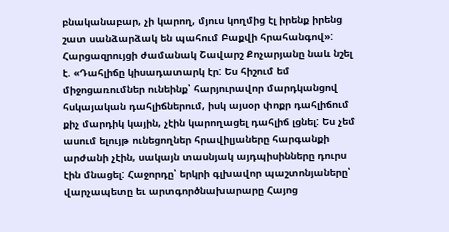բնականաբար, չի կարող, մյուս կողմից էլ իրենք իրենց շատ սանձարձակ են պահում Բաքվի հրահանգով»: Հարցազրույցի ժամանակ Շավարշ Քոչարյանը նաև նշել է. «Դահլիճը կիսադատարկ էր: Ես հիշում եմ միջոցառումներ ունեինք՝ հարյուրավոր մարդկանցով հսկայական դահլիճներում, իսկ այսօր փոքր դահլիճում քիչ մարդիկ կային, չէին կարողացել դահլիճ լցնել: Ես չեմ ասում ելույթ ունեցողներ հրավիլյաները հարգանքի արժանի չէին, սակայն տասնյակ այդպիսինները դուրս էին մնացել: Հաջորդը՝ երկրի գլխավոր պաշտոնյաները՝ վարչապետը եւ արտգործնախարարը Հայոց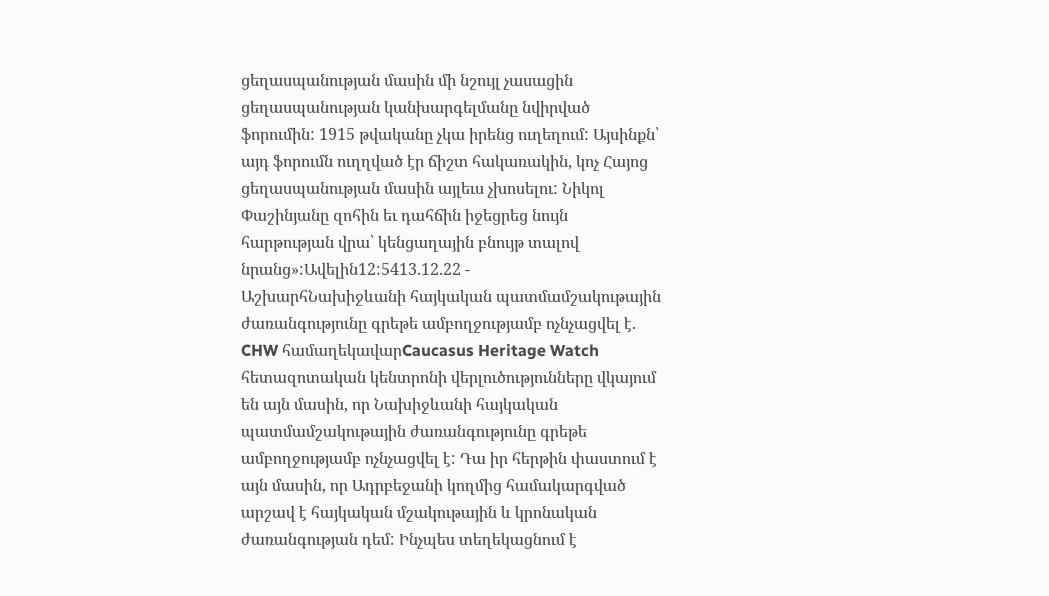ցեղասպանության մասին մի նշույլ չասացին ցեղասպանության կանխարգելմանը նվիրված ֆորումին: 1915 թվականը չկա իրենց ուղեղում: Այսինքն՝ այդ ֆորումն ուղղված էր ճիշտ հակառակին, կոչ Հայոց ցեղասպանության մասին այլեւս չխոսելու: Նիկոլ Փաշինյանը զոհին եւ դահճին իջեցրեց նույն հարթության վրա՝ կենցաղային բնույթ տալով նրանց»:Ավելին12:5413.12.22 -
ԱշխարհՆախիջևանի հայկական պատմամշակութային ժառանգությունը գրեթե ամբողջությամբ ոչնչացվել է. CHW համաղեկավարCaucasus Heritage Watch հետազոտական կենտրոնի վերլուծությունները վկայում են այն մասին, որ Նախիջևանի հայկական պատմամշակութային ժառանգությունը գրեթե ամբողջությամբ ոչնչացվել է: Դա իր հերթին փաստում է այն մասին, որ Ադրբեջանի կողմից համակարգված արշավ է հայկական մշակութային և կրոնական ժառանգության դեմ: Ինչպես տեղեկացնում է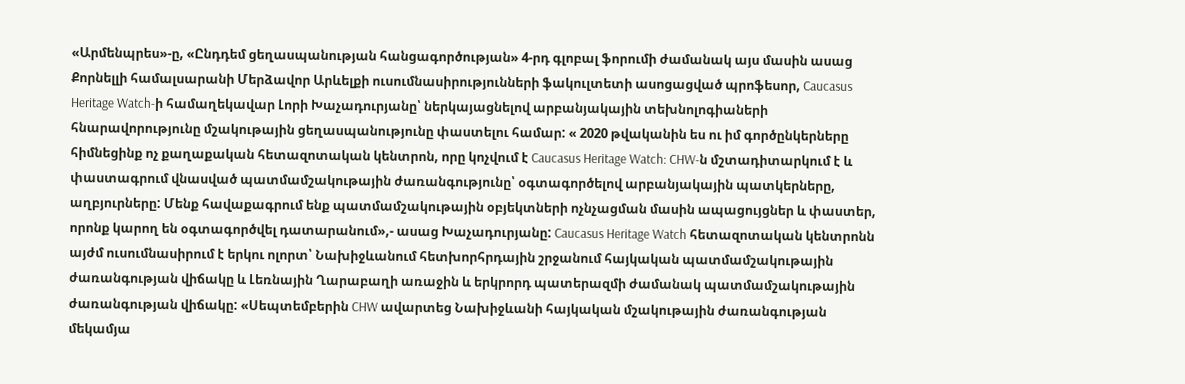«Արմենպրես»-ը, «Ընդդեմ ցեղասպանության հանցագործության» 4-րդ գլոբալ ֆորումի ժամանակ այս մասին ասաց Քորնելլի համալսարանի Մերձավոր Արևելքի ուսումնասիրությունների ֆակուլտետի ասոցացված պրոֆեսոր, Caucasus Heritage Watch-ի համաղեկավար Լորի Խաչադուրյանը՝ ներկայացնելով արբանյակային տեխնոլոգիաների հնարավորությունը մշակութային ցեղասպանությունը փաստելու համար: « 2020 թվականին ես ու իմ գործընկերները հիմնեցինք ոչ քաղաքական հետազոտական կենտրոն, որը կոչվում է Caucasus Heritage Watch: CHW-ն մշտադիտարկում է և փաստագրում վնասված պատմամշակութային ժառանգությունը՝ օգտագործելով արբանյակային պատկերները, աղբյուրները: Մենք հավաքագրում ենք պատմամշակութային օբյեկտների ոչնչացման մասին ապացույցներ և փաստեր, որոնք կարող են օգտագործվել դատարանում»,- ասաց Խաչադուրյանը: Caucasus Heritage Watch հետազոտական կենտրոնն այժմ ուսումնասիրում է երկու ոլորտ՝ Նախիջևանում հետխորհրդային շրջանում հայկական պատմամշակութային ժառանգության վիճակը և Լեռնային Ղարաբաղի առաջին և երկրորդ պատերազմի ժամանակ պատմամշակութային ժառանգության վիճակը: «Սեպտեմբերին CHW ավարտեց Նախիջևանի հայկական մշակութային ժառանգության մեկամյա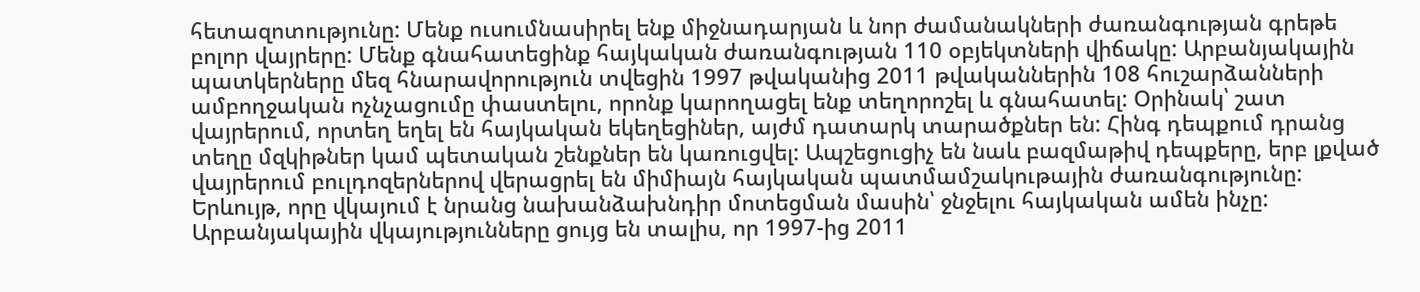հետազոտությունը: Մենք ուսումնասիրել ենք միջնադարյան և նոր ժամանակների ժառանգության գրեթե բոլոր վայրերը: Մենք գնահատեցինք հայկական ժառանգության 110 օբյեկտների վիճակը: Արբանյակային պատկերները մեզ հնարավորություն տվեցին 1997 թվականից 2011 թվականներին 108 հուշարձանների ամբողջական ոչնչացումը փաստելու, որոնք կարողացել ենք տեղորոշել և գնահատել: Օրինակ՝ շատ վայրերում, որտեղ եղել են հայկական եկեղեցիներ, այժմ դատարկ տարածքներ են: Հինգ դեպքում դրանց տեղը մզկիթներ կամ պետական շենքներ են կառուցվել: Ապշեցուցիչ են նաև բազմաթիվ դեպքերը, երբ լքված վայրերում բուլդոզերներով վերացրել են միմիայն հայկական պատմամշակութային ժառանգությունը: Երևույթ, որը վկայում է նրանց նախանձախնդիր մոտեցման մասին՝ ջնջելու հայկական ամեն ինչը: Արբանյակային վկայությունները ցույց են տալիս, որ 1997-ից 2011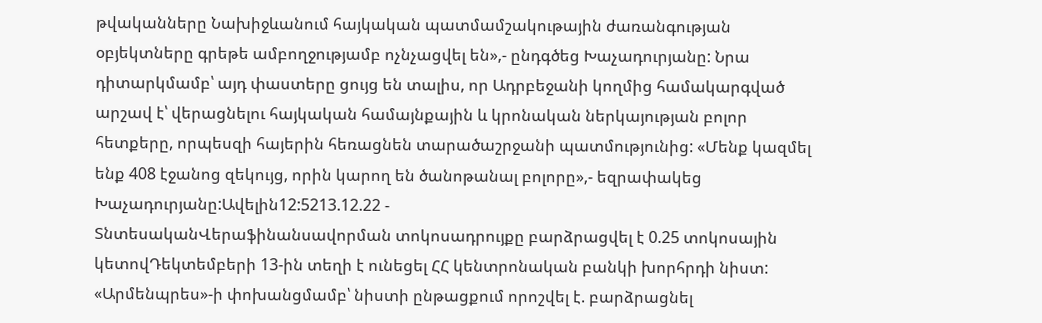թվականները Նախիջևանում հայկական պատմամշակութային ժառանգության օբյեկտները գրեթե ամբողջությամբ ոչնչացվել են»,- ընդգծեց Խաչադուրյանը: Նրա դիտարկմամբ՝ այդ փաստերը ցույց են տալիս, որ Ադրբեջանի կողմից համակարգված արշավ է՝ վերացնելու հայկական համայնքային և կրոնական ներկայության բոլոր հետքերը, որպեսզի հայերին հեռացնեն տարածաշրջանի պատմությունից: «Մենք կազմել ենք 408 էջանոց զեկույց, որին կարող են ծանոթանալ բոլորը»,- եզրափակեց Խաչադուրյանը:Ավելին12:5213.12.22 -
ՏնտեսականՎերաֆինանսավորման տոկոսադրույքը բարձրացվել է 0.25 տոկոսային կետովԴեկտեմբերի 13-ին տեղի է ունեցել ՀՀ կենտրոնական բանկի խորհրդի նիստ: «Արմենպրես»-ի փոխանցմամբ՝ նիստի ընթացքում որոշվել է. բարձրացնել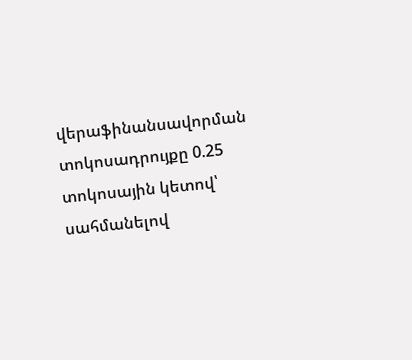վերաֆինանսավորման տոկոսադրույքը 0.25 տոկոսային կետով՝ սահմանելով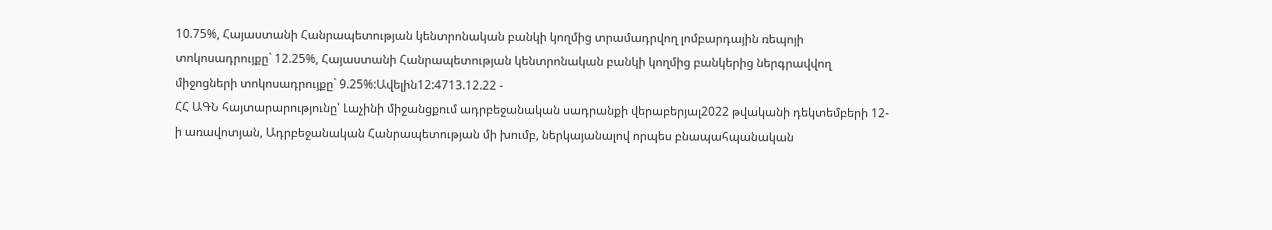10.75%, Հայաստանի Հանրապետության կենտրոնական բանկի կողմից տրամադրվող լոմբարդային ռեպոյի տոկոսադրույքը` 12.25%, Հայաստանի Հանրապետության կենտրոնական բանկի կողմից բանկերից ներգրավվող միջոցների տոկոսադրույքը` 9.25%:Ավելին12:4713.12.22 -
ՀՀ ԱԳՆ հայտարարությունը՝ Լաչինի միջանցքում ադրբեջանական սադրանքի վերաբերյալ2022 թվականի դեկտեմբերի 12-ի առավոտյան, Ադրբեջանական Հանրապետության մի խումբ, ներկայանալով որպես բնապահպանական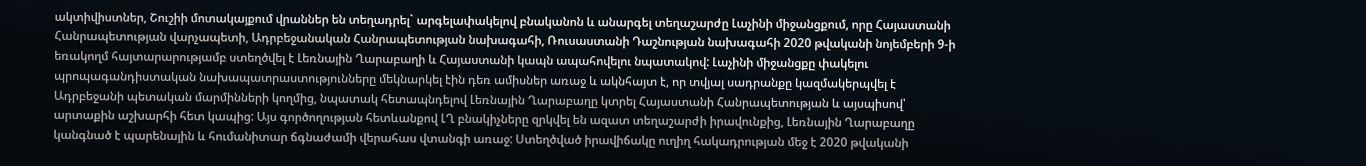ակտիվիստներ, Շուշիի մոտակայքում վրաններ են տեղադրել` արգելափակելով բնականոն և անարգել տեղաշարժը Լաչինի միջանցքում, որը Հայաստանի Հանրապետության վարչապետի, Ադրբեջանական Հանրապետության նախագահի, Ռուսաստանի Դաշնության նախագահի 2020 թվականի նոյեմբերի 9-ի եռակողմ հայտարարությամբ ստեղծվել է Լեռնային Ղարաբաղի և Հայաստանի կապն ապահովելու նպատակով: Լաչինի միջանցքը փակելու պրոպագանդիստական նախապատրաստությունները մեկնարկել էին դեռ ամիսներ առաջ և ակնհայտ է, որ տվյալ սադրանքը կազմակերպվել է Ադրբեջանի պետական մարմինների կողմից, նպատակ հետապնդելով Լեռնային Ղարաբաղը կտրել Հայաստանի Հանրապետության և այսպիսով՝ արտաքին աշխարհի հետ կապից: Այս գործողության հետևանքով ԼՂ բնակիչները զրկվել են ազատ տեղաշարժի իրավունքից, Լեռնային Ղարաբաղը կանգնած է պարենային և հումանիտար ճգնաժամի վերահաս վտանգի առաջ: Ստեղծված իրավիճակը ուղիղ հակադրության մեջ է 2020 թվականի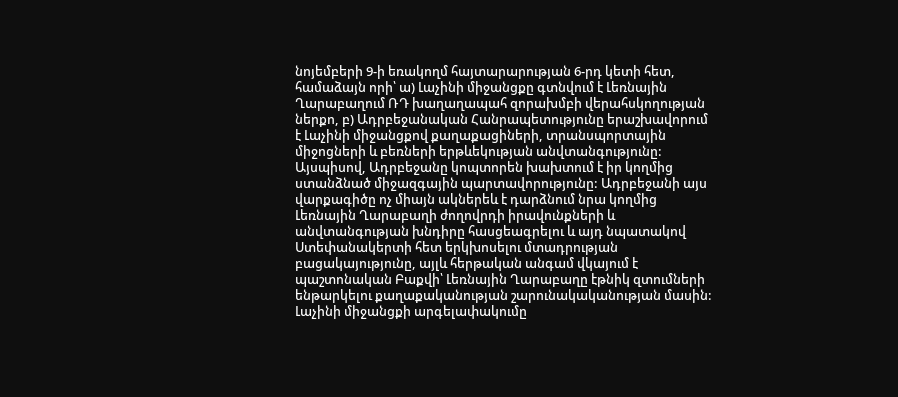նոյեմբերի 9-ի եռակողմ հայտարարության 6-րդ կետի հետ, համաձայն որի՝ ա) Լաչինի միջանցքը գտնվում է Լեռնային Ղարաբաղում ՌԴ խաղաղապահ զորախմբի վերահսկողության ներքո, բ) Ադրբեջանական Հանրապետությունը երաշխավորում է Լաչինի միջանցքով քաղաքացիների, տրանսպորտային միջոցների և բեռների երթևեկության անվտանգությունը: Այսպիսով, Ադրբեջանը կոպտորեն խախտում է իր կողմից ստանձնած միջազգային պարտավորությունը: Ադրբեջանի այս վարքագիծը ոչ միայն ակներեև է դարձնում նրա կողմից Լեռնային Ղարաբաղի ժողովրդի իրավունքների և անվտանգության խնդիրը հասցեագրելու և այդ նպատակով Ստեփանակերտի հետ երկխոսելու մտադրության բացակայությունը, այլև հերթական անգամ վկայում է պաշտոնական Բաքվի՝ Լեռնային Ղարաբաղը էթնիկ զտումների ենթարկելու քաղաքականության շարունակականության մասին: Լաչինի միջանցքի արգելափակումը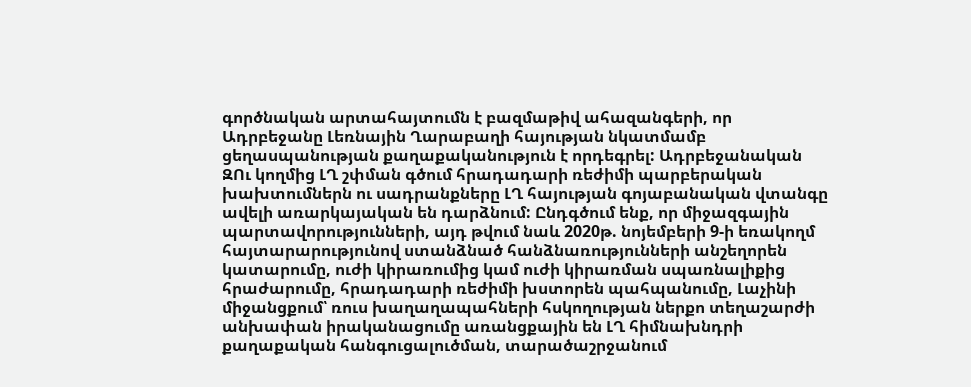գործնական արտահայտումն է բազմաթիվ ահազանգերի, որ Ադրբեջանը Լեռնային Ղարաբաղի հայության նկատմամբ ցեղասպանության քաղաքականություն է որդեգրել: Ադրբեջանական ԶՈւ կողմից ԼՂ շփման գծում հրադադարի ռեժիմի պարբերական խախտումներն ու սադրանքները ԼՂ հայության գոյաբանական վտանգը ավելի առարկայական են դարձնում: Ընդգծում ենք, որ միջազգային պարտավորությունների, այդ թվում նաև 2020թ. նոյեմբերի 9-ի եռակողմ հայտարարությունով ստանձնած հանձնառությունների անշեղորեն կատարումը, ուժի կիրառումից կամ ուժի կիրառման սպառնալիքից հրաժարումը, հրադադարի ռեժիմի խստորեն պահպանումը, Լաչինի միջանցքում՝ ռուս խաղաղապահների հսկողության ներքո տեղաշարժի անխափան իրականացումը առանցքային են ԼՂ հիմնախնդրի քաղաքական հանգուցալուծման, տարածաշրջանում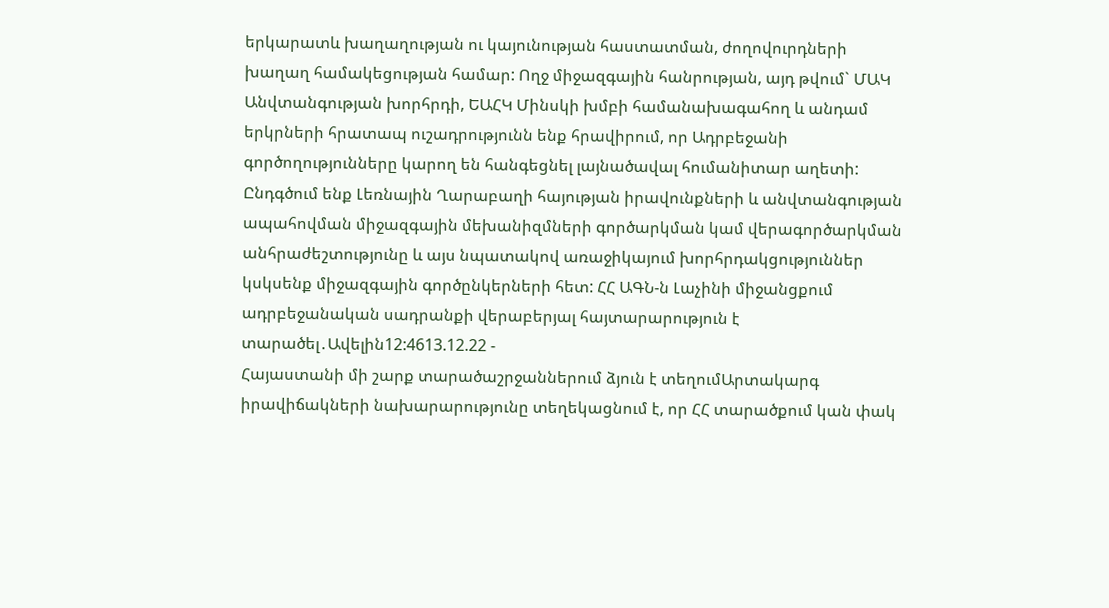երկարատև խաղաղության ու կայունության հաստատման, ժողովուրդների խաղաղ համակեցության համար: Ողջ միջազգային հանրության, այդ թվում` ՄԱԿ Անվտանգության խորհրդի, ԵԱՀԿ Մինսկի խմբի համանախագահող և անդամ երկրների հրատապ ուշադրությունն ենք հրավիրում, որ Ադրբեջանի գործողությունները կարող են հանգեցնել լայնածավալ հումանիտար աղետի: Ընդգծում ենք Լեռնային Ղարաբաղի հայության իրավունքների և անվտանգության ապահովման միջազգային մեխանիզմների գործարկման կամ վերագործարկման անհրաժեշտությունը և այս նպատակով առաջիկայում խորհրդակցություններ կսկսենք միջազգային գործընկերների հետ: ՀՀ ԱԳՆ-ն Լաչինի միջանցքում ադրբեջանական սադրանքի վերաբերյալ հայտարարություն է տարածել․Ավելին12:4613.12.22 -
Հայաստանի մի շարք տարածաշրջաններում ձյուն է տեղումԱրտակարգ իրավիճակների նախարարությունը տեղեկացնում է, որ ՀՀ տարածքում կան փակ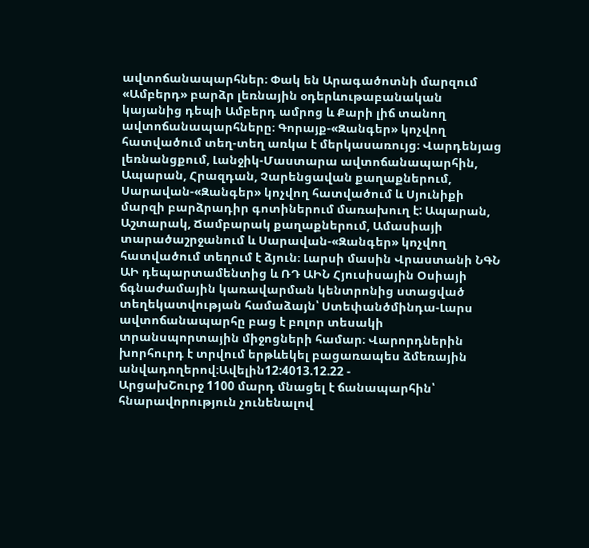ավտոճանապարհներ։ Փակ են Արագածոտնի մարզում «Ամբերդ» բարձր լեռնային օդերևութաբանական կայանից դեպի Ամբերդ ամրոց և Քարի լիճ տանող ավտոճանապարհները։ Գորայք-«Զանգեր» կոչվող հատվածում տեղ-տեղ առկա է մերկասառույց։ Վարդենյաց լեռնանցքում, Լանջիկ-Մաստարա ավտոճանապարհին, Ապարան, Հրազդան, Չարենցավան քաղաքներում, Սարավան-«Զանգեր» կոչվող հատվածում և Սյունիքի մարզի բարձրադիր գոտիներում մառախուղ է: Ապարան, Աշտարակ, Ճամբարակ քաղաքներում, Ամասիայի տարածաշրջանում և Սարավան-«Զանգեր» կոչվող հատվածում տեղում է ձյուն։ Լարսի մասին Վրաստանի ՆԳՆ ԱԻ դեպարտամենտից և ՌԴ ԱԻՆ Հյուսիսային Օսիայի ճգնաժամային կառավարման կենտրոնից ստացված տեղեկատվության համաձայն՝ Ստեփանծմինդա-Լարս ավտոճանապարհը բաց է բոլոր տեսակի տրանսպորտային միջոցների համար։ Վարորդներին խորհուրդ է տրվում երթևեկել բացառապես ձմեռային անվադողերով։Ավելին12:4013.12.22 -
ԱրցախՇուրջ 1100 մարդ մնացել է ճանապարհին՝ հնարավորություն չունենալով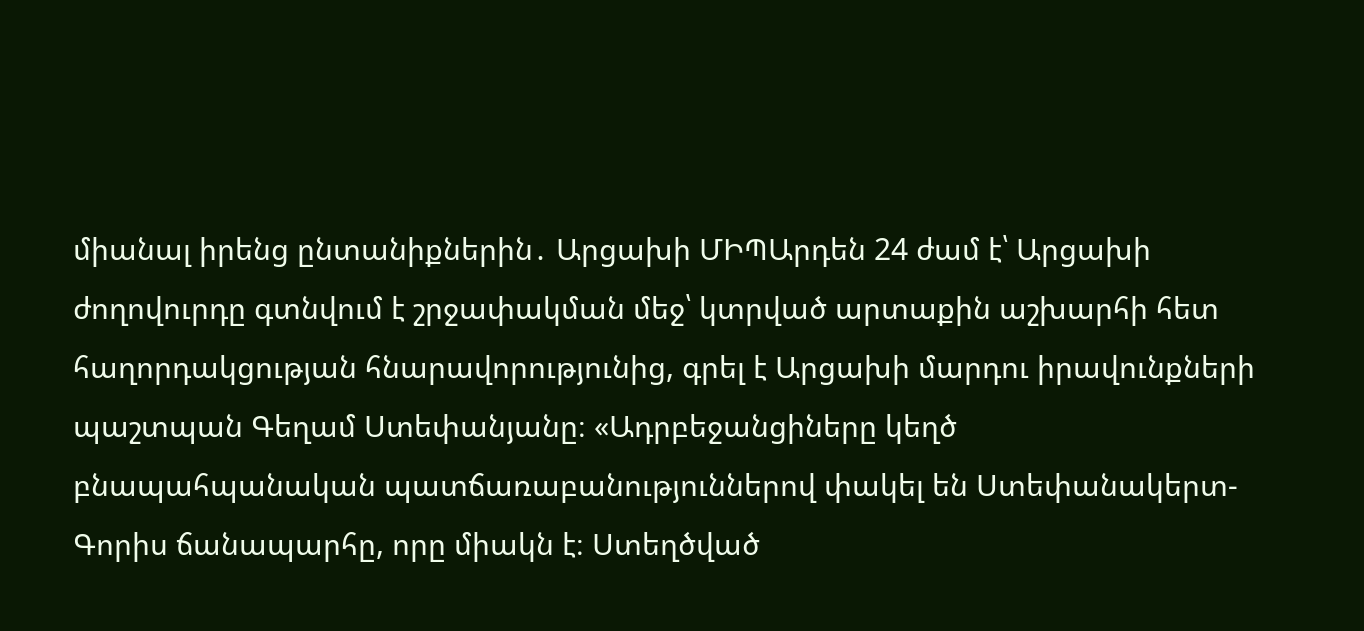միանալ իրենց ընտանիքներին․ Արցախի ՄԻՊԱրդեն 24 ժամ է՝ Արցախի ժողովուրդը գտնվում է շրջափակման մեջ՝ կտրված արտաքին աշխարհի հետ հաղորդակցության հնարավորությունից, գրել է Արցախի մարդու իրավունքների պաշտպան Գեղամ Ստեփանյանը։ «Ադրբեջանցիները կեղծ բնապահպանական պատճառաբանություններով փակել են Ստեփանակերտ-Գորիս ճանապարհը, որը միակն է։ Ստեղծված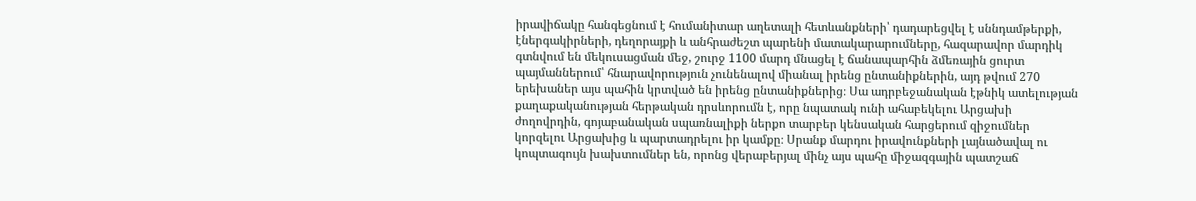իրավիճակը հանգեցնում է հումանիտար աղետալի հետևանքների՝ դադարեցվել է սննդամթերքի, էներգակիրների, դեղորայքի և անհրաժեշտ պարենի մատակարարումները, հազարավոր մարդիկ գտնվում են մեկուսացման մեջ, շուրջ 1100 մարդ մնացել է ճանապարհին ձմեռային ցուրտ պայմաններում՝ հնարավորություն չունենալով միանալ իրենց ընտանիքներին, այդ թվում 270 երեխաներ այս պահին կրտված են իրենց ընտանիքներից։ Սա ադրբեջանական էթնիկ ատելության քաղաքականության հերթական դրսևորումն է, որը նպատակ ունի ահաբեկելու Արցախի ժողովրդին, գոյաբանական սպառնալիքի ներքո տարբեր կենսական հարցերում զիջումներ կորզելու Արցախից և պարտադրելու իր կամքը։ Սրանք մարդու իրավունքների լայնածավալ ու կոպտագույն խախտումներ են, որոնց վերաբերյալ մինչ այս պահը միջազգային պատշաճ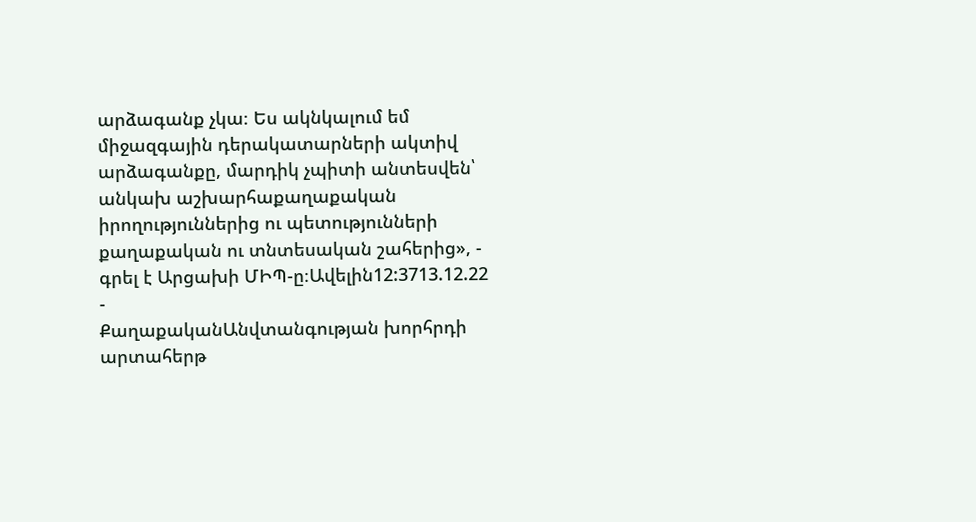արձագանք չկա։ Ես ակնկալում եմ միջազգային դերակատարների ակտիվ արձագանքը, մարդիկ չպիտի անտեսվեն՝ անկախ աշխարհաքաղաքական իրողություններից ու պետությունների քաղաքական ու տնտեսական շահերից», - գրել է Արցախի ՄԻՊ-ը։Ավելին12:3713.12.22 -
ՔաղաքականԱնվտանգության խորհրդի արտահերթ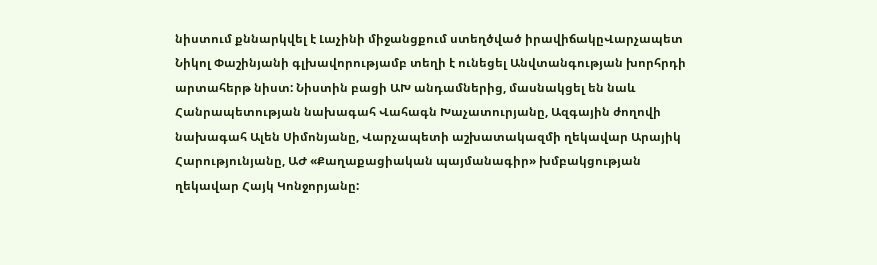նիստում քննարկվել է Լաչինի միջանցքում ստեղծված իրավիճակըՎարչապետ Նիկոլ Փաշինյանի գլխավորությամբ տեղի է ունեցել Անվտանգության խորհրդի արտահերթ նիստ: Նիստին բացի ԱԽ անդամներից, մասնակցել են նաև Հանրապետության նախագահ Վահագն Խաչատուրյանը, Ազգային ժողովի նախագահ Ալեն Սիմոնյանը, Վարչապետի աշխատակազմի ղեկավար Արայիկ Հարությունյանը, ԱԺ «Քաղաքացիական պայմանագիր» խմբակցության ղեկավար Հայկ Կոնջորյանը: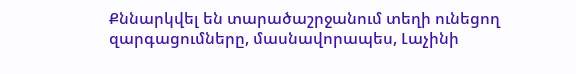Քննարկվել են տարածաշրջանում տեղի ունեցող զարգացումները, մասնավորապես, Լաչինի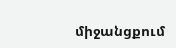միջանցքում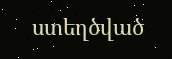ստեղծված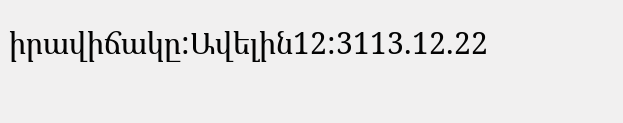իրավիճակը:Ավելին12:3113.12.22